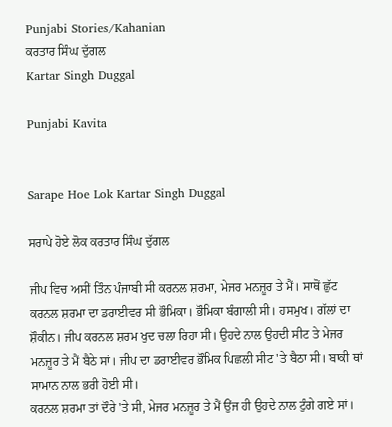Punjabi Stories/Kahanian
ਕਰਤਾਰ ਸਿੰਘ ਦੁੱਗਲ
Kartar Singh Duggal

Punjabi Kavita


Sarape Hoe Lok Kartar Singh Duggal

ਸਰਾਪੇ ਹੋਏ ਲੋਕ ਕਰਤਾਰ ਸਿੰਘ ਦੁੱਗਲ

ਜੀਪ ਵਿਚ ਅਸੀਂ ਤਿੰਨ ਪੰਜਾਬੀ ਸੀ ਕਰਨਲ ਸ਼ਰਮਾ, ਮੇਜਰ ਮਨਜ਼ੂਰ ਤੇ ਮੈਂ। ਸਾਥੋਂ ਛੁੱਟ ਕਰਨਲ ਸ਼ਰਮਾ ਦਾ ਡਰਾਈਵਰ ਸੀ ਭੌਮਿਕਾ। ਭੌਮਿਕਾ ਬੰਗਾਲੀ ਸੀ। ਹਸਮੁਖ। ਗੱਲਾਂ ਦਾ ਸ਼ੌਕੀਨ। ਜੀਪ ਕਰਨਲ ਸ਼ਰਮ ਖੁਦ ਚਲਾ ਰਿਹਾ ਸੀ। ਉਹਦੇ ਨਾਲ ਉਹਦੀ ਸੀਟ ਤੇ ਮੇਜਰ ਮਨਜ਼ੂਰ ਤੇ ਮੈਂ ਬੈਠੇ ਸਾਂ। ਜੀਪ ਦਾ ਡਰਾਈਵਰ ਭੌਮਿਕ ਪਿਛਲੀ ਸੀਟ 'ਤੇ ਬੈਠਾ ਸੀ। ਬਾਕੀ ਥਾਂ ਸਾਮਾਨ ਨਾਲ ਭਰੀ ਹੋਈ ਸੀ।
ਕਰਨਲ ਸ਼ਰਮਾ ਤਾਂ ਦੌਰੇ 'ਤੇ ਸੀ, ਮੇਜਰ ਮਨਜ਼ੂਰ ਤੇ ਮੈਂ ਉਂਜ ਹੀ ਉਹਦੇ ਨਾਲ ਟੁੰਗੇ ਗਏ ਸਾਂ।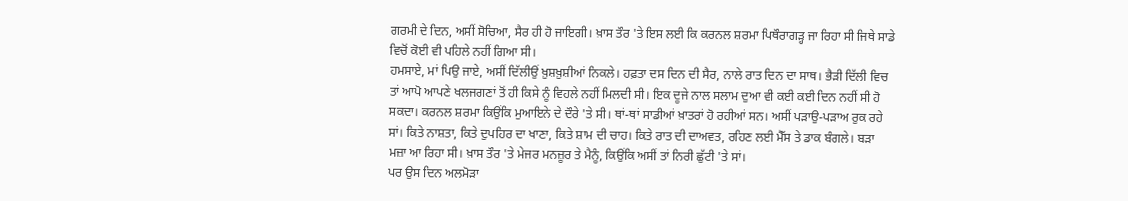ਗਰਮੀ ਦੇ ਦਿਨ, ਅਸੀਂ ਸੋਚਿਆ, ਸੈਰ ਹੀ ਹੋ ਜਾਇਗੀ। ਖ਼ਾਸ ਤੌਰ 'ਤੇ ਇਸ ਲਈ ਕਿ ਕਰਨਲ ਸ਼ਰਮਾ ਪਿਥੌਰਾਗੜ੍ਹ ਜਾ ਰਿਹਾ ਸੀ ਜਿਥੇ ਸਾਡੇ ਵਿਚੋਂ ਕੋਈ ਵੀ ਪਹਿਲੇ ਨਹੀਂ ਗਿਆ ਸੀ।
ਹਮਸਾਏ, ਮਾਂ ਪਿਉ ਜਾਏ, ਅਸੀਂ ਦਿੱਲੀਉਂ ਖ਼ੁਸ਼ਖ਼ੁਸ਼ੀਆਂ ਨਿਕਲੇ। ਹਫ਼ਤਾ ਦਸ ਦਿਨ ਦੀ ਸੈਰ, ਨਾਲੇ ਰਾਤ ਦਿਨ ਦਾ ਸਾਥ। ਭੈੜੀ ਦਿੱਲੀ ਵਿਚ ਤਾਂ ਆਪੋ ਆਪਣੇ ਖਲਜਗਣਾਂ ਤੋਂ ਹੀ ਕਿਸੇ ਨੂੰ ਵਿਹਲੇ ਨਹੀਂ ਮਿਲਦੀ ਸੀ। ਇਕ ਦੂਜੇ ਨਾਲ ਸਲਾਮ ਦੁਆ ਵੀ ਕਈ ਕਈ ਦਿਨ ਨਹੀਂ ਸੀ ਹੋ ਸਕਦਾ। ਕਰਨਲ ਸ਼ਰਮਾ ਕਿਉਂਕਿ ਮੁਆਇਨੇ ਦੇ ਦੌਰੇ 'ਤੇ ਸੀ। ਥਾਂ-ਥਾਂ ਸਾਡੀਆਂ ਖ਼ਾਤਰਾਂ ਹੋ ਰਹੀਆਂ ਸਨ। ਅਸੀਂ ਪੜਾਉ-ਪੜਾਅ ਰੁਕ ਰਹੇ ਸਾਂ। ਕਿਤੇ ਨਾਸ਼ਤਾ, ਕਿਤੇ ਦੁਪਹਿਰ ਦਾ ਖਾਣਾ, ਕਿਤੇ ਸ਼ਾਮ ਦੀ ਚਾਹ। ਕਿਤੇ ਰਾਤ ਦੀ ਦਾਅਵਤ, ਰਹਿਣ ਲਈ ਮੈੱਸ ਤੇ ਡਾਕ ਬੰਗਲੇ। ਬੜਾ ਮਜ਼ਾ ਆ ਰਿਹਾ ਸੀ। ਖ਼ਾਸ ਤੌਰ 'ਤੇ ਮੇਜਰ ਮਨਜ਼ੂਰ ਤੇ ਮੈਨੂੰ, ਕਿਉਂਕਿ ਅਸੀਂ ਤਾਂ ਨਿਰੀ ਛੁੱਟੀ 'ਤੇ ਸਾਂ।
ਪਰ ਉਸ ਦਿਨ ਅਲਮੋੜਾ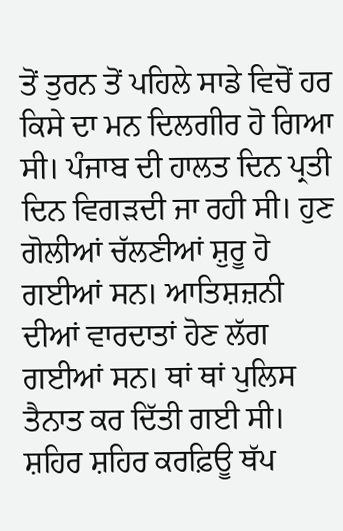ਤੋਂ ਤੁਰਨ ਤੋਂ ਪਹਿਲੇ ਸਾਡੇ ਵਿਚੋਂ ਹਰ ਕਿਸੇ ਦਾ ਮਨ ਦਿਲਗੀਰ ਹੋ ਗਿਆ ਸੀ। ਪੰਜਾਬ ਦੀ ਹਾਲਤ ਦਿਨ ਪ੍ਰਤੀ ਦਿਨ ਵਿਗੜਦੀ ਜਾ ਰਹੀ ਸੀ। ਹੁਣ ਗੋਲੀਆਂ ਚੱਲਣੀਆਂ ਸ਼ੁਰੂ ਹੋ ਗਈਆਂ ਸਨ। ਆਤਿਸ਼ਜ਼ਨੀ ਦੀਆਂ ਵਾਰਦਾਤਾਂ ਹੋਣ ਲੱਗ ਗਈਆਂ ਸਨ। ਥਾਂ ਥਾਂ ਪੁਲਿਸ ਤੈਨਾਤ ਕਰ ਦਿੱਤੀ ਗਈ ਸੀ। ਸ਼ਹਿਰ ਸ਼ਹਿਰ ਕਰਫ਼ਿਊ ਥੱਪ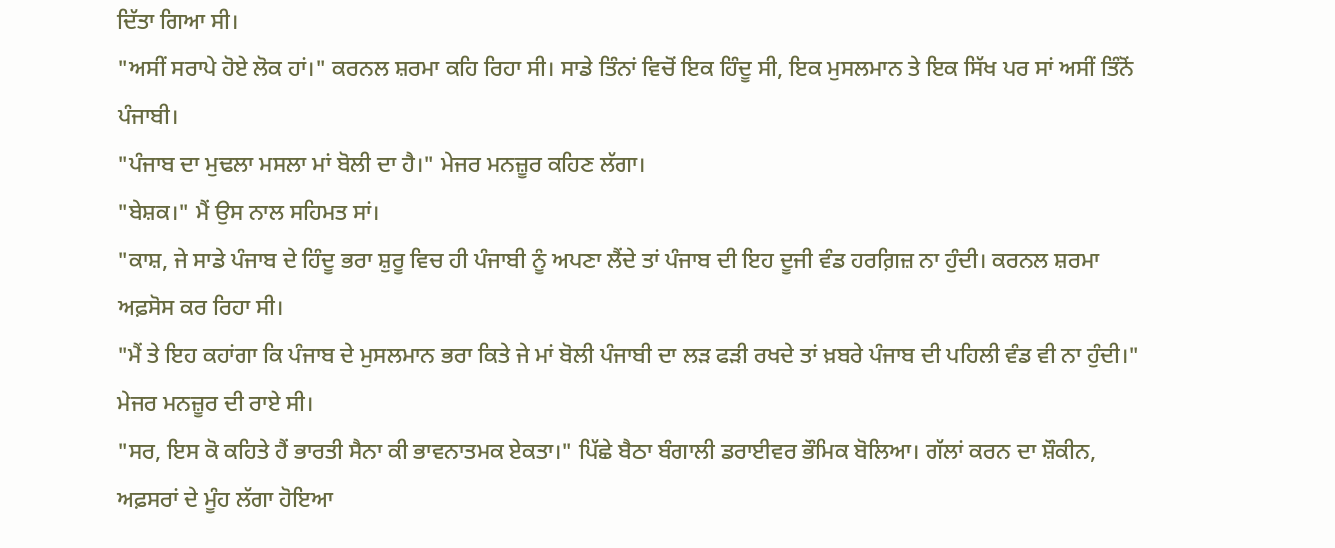ਦਿੱਤਾ ਗਿਆ ਸੀ।
"ਅਸੀਂ ਸਰਾਪੇ ਹੋਏ ਲੋਕ ਹਾਂ।" ਕਰਨਲ ਸ਼ਰਮਾ ਕਹਿ ਰਿਹਾ ਸੀ। ਸਾਡੇ ਤਿੰਨਾਂ ਵਿਚੋਂ ਇਕ ਹਿੰਦੂ ਸੀ, ਇਕ ਮੁਸਲਮਾਨ ਤੇ ਇਕ ਸਿੱਖ ਪਰ ਸਾਂ ਅਸੀਂ ਤਿੰਨੋਂ ਪੰਜਾਬੀ।
"ਪੰਜਾਬ ਦਾ ਮੁਢਲਾ ਮਸਲਾ ਮਾਂ ਬੋਲੀ ਦਾ ਹੈ।" ਮੇਜਰ ਮਨਜ਼ੂਰ ਕਹਿਣ ਲੱਗਾ।
"ਬੇਸ਼ਕ।" ਮੈਂ ਉਸ ਨਾਲ ਸਹਿਮਤ ਸਾਂ।
"ਕਾਸ਼, ਜੇ ਸਾਡੇ ਪੰਜਾਬ ਦੇ ਹਿੰਦੂ ਭਰਾ ਸ਼ੁਰੂ ਵਿਚ ਹੀ ਪੰਜਾਬੀ ਨੂੰ ਅਪਣਾ ਲੈਂਦੇ ਤਾਂ ਪੰਜਾਬ ਦੀ ਇਹ ਦੂਜੀ ਵੰਡ ਹਰਗ਼ਿਜ਼ ਨਾ ਹੁੰਦੀ। ਕਰਨਲ ਸ਼ਰਮਾ ਅਫ਼ਸੋਸ ਕਰ ਰਿਹਾ ਸੀ।
"ਮੈਂ ਤੇ ਇਹ ਕਹਾਂਗਾ ਕਿ ਪੰਜਾਬ ਦੇ ਮੁਸਲਮਾਨ ਭਰਾ ਕਿਤੇ ਜੇ ਮਾਂ ਬੋਲੀ ਪੰਜਾਬੀ ਦਾ ਲੜ ਫੜੀ ਰਖਦੇ ਤਾਂ ਖ਼ਬਰੇ ਪੰਜਾਬ ਦੀ ਪਹਿਲੀ ਵੰਡ ਵੀ ਨਾ ਹੁੰਦੀ।" ਮੇਜਰ ਮਨਜ਼ੂਰ ਦੀ ਰਾਏ ਸੀ।
"ਸਰ, ਇਸ ਕੋ ਕਹਿਤੇ ਹੈਂ ਭਾਰਤੀ ਸੈਨਾ ਕੀ ਭਾਵਨਾਤਮਕ ਏਕਤਾ।" ਪਿੱਛੇ ਬੈਠਾ ਬੰਗਾਲੀ ਡਰਾਈਵਰ ਭੌਮਿਕ ਬੋਲਿਆ। ਗੱਲਾਂ ਕਰਨ ਦਾ ਸ਼ੌਕੀਨ, ਅਫ਼ਸਰਾਂ ਦੇ ਮੂੰਹ ਲੱਗਾ ਹੋਇਆ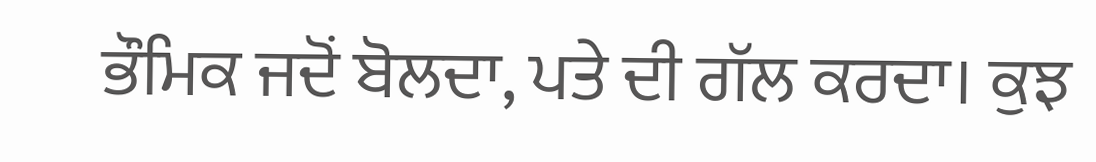ਭੌਮਿਕ ਜਦੋਂ ਬੋਲਦਾ, ਪਤੇ ਦੀ ਗੱਲ ਕਰਦਾ। ਕੁਝ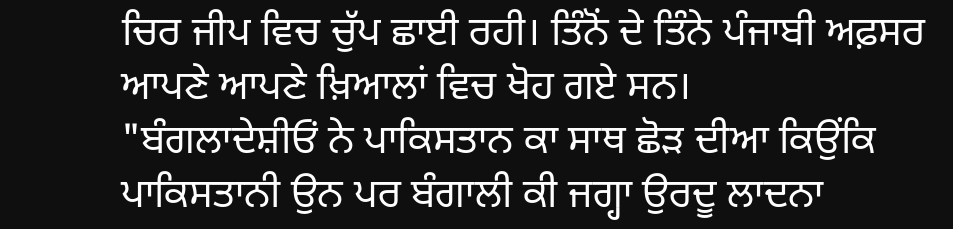ਚਿਰ ਜੀਪ ਵਿਚ ਚੁੱਪ ਛਾਈ ਰਹੀ। ਤਿੰਨੋਂ ਦੇ ਤਿੰਨੇ ਪੰਜਾਬੀ ਅਫ਼ਸਰ ਆਪਣੇ ਆਪਣੇ ਖ਼ਿਆਲਾਂ ਵਿਚ ਖੋਹ ਗਏ ਸਨ।
"ਬੰਗਲਾਦੇਸ਼ੀਓਂ ਨੇ ਪਾਕਿਸਤਾਨ ਕਾ ਸਾਥ ਛੋੜ ਦੀਆ ਕਿਉਂਕਿ ਪਾਕਿਸਤਾਨੀ ਉਨ ਪਰ ਬੰਗਾਲੀ ਕੀ ਜਗ੍ਹਾ ਉਰਦੂ ਲਾਦਨਾ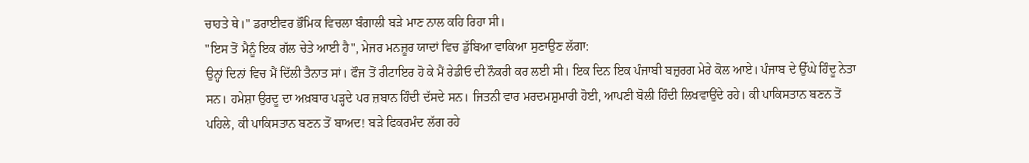ਚਾਹਤੇ ਥੇ।" ਡਰਾਈਵਰ ਭੌਮਿਕ ਵਿਚਲਾ ਬੰਗਾਲੀ ਬੜੇ ਮਾਣ ਨਾਲ ਕਹਿ ਰਿਹਾ ਸੀ।
"ਇਸ ਤੋਂ ਮੈਨੂੰ ਇਕ ਗੱਲ ਚੇਤੇ ਆਈ ਹੈ", ਮੇਜਰ ਮਨਜ਼ੂਰ ਯਾਦਾਂ ਵਿਚ ਡੁੱਬਿਆ ਵਾਕਿਆ ਸੁਣਾਉਣ ਲੱਗਾ:
ਉਨ੍ਹਾਂ ਦਿਨਾਂ ਵਿਚ ਮੈਂ ਦਿੱਲੀ ਤੈਨਾਤ ਸਾਂ। ਫੌਜ ਤੋਂ ਰੀਟਾਇਰ ਹੋ ਕੇ ਮੈਂ ਰੇਡੀਓ ਦੀ ਨੌਕਰੀ ਕਰ ਲਈ ਸੀ। ਇਕ ਦਿਨ ਇਕ ਪੰਜਾਬੀ ਬਜ਼ੁਰਗ ਮੇਰੇ ਕੋਲ ਆਏ। ਪੰਜਾਬ ਦੇ ਉੱਘੇ ਹਿੰਦੂ ਨੇਤਾ ਸਨ। ਹਮੇਸ਼ਾ ਉਰਦੂ ਦਾ ਅਖ਼ਬਾਰ ਪੜ੍ਹਦੇ ਪਰ ਜ਼ਬਾਨ ਹਿੰਦੀ ਦੱਸਦੇ ਸਨ। ਜਿਤਨੀ ਵਾਰ ਮਰਦਮਸ਼ੁਮਾਰੀ ਹੋਈ, ਆਪਣੀ ਬੋਲੀ ਹਿੰਦੀ ਲਿਖਵਾਉਂਦੇ ਰਹੇ। ਕੀ ਪਾਕਿਸਤਾਨ ਬਣਨ ਤੋਂ ਪਹਿਲੇ, ਕੀ ਪਾਕਿਸਤਾਨ ਬਣਨ ਤੋਂ ਬਾਅਦ! ਬੜੇ ਫਿਕਰਮੰਦ ਲੱਗ ਰਹੇ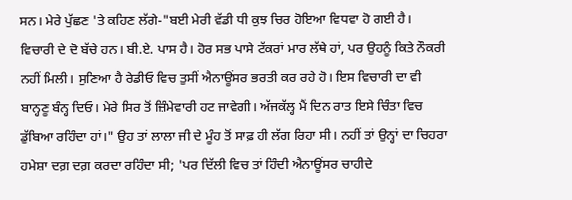ਸਨ। ਮੇਰੇ ਪੁੱਛਣ 'ਤੇ ਕਹਿਣ ਲੱਗੇ-"ਬਈ ਮੇਰੀ ਵੱਡੀ ਧੀ ਕੁਝ ਚਿਰ ਹੋਇਆ ਵਿਧਵਾ ਹੋ ਗਈ ਹੈ। ਵਿਚਾਰੀ ਦੇ ਦੋ ਬੱਚੇ ਹਨ। ਬੀ.ਏ. ਪਾਸ ਹੈ। ਹੋਰ ਸਭ ਪਾਸੇ ਟੱਕਰਾਂ ਮਾਰ ਲੱਥੇ ਹਾਂ, ਪਰ ਉਹਨੂੰ ਕਿਤੇ ਨੌਕਰੀ ਨਹੀਂ ਮਿਲੀ। ਸੁਣਿਆ ਹੈ ਰੇਡੀਓ ਵਿਚ ਤੁਸੀਂ ਐਨਾਊਂਸਰ ਭਰਤੀ ਕਰ ਰਹੇ ਹੋ। ਇਸ ਵਿਚਾਰੀ ਦਾ ਵੀ ਬਾਨ੍ਹਣੂ ਬੰਨ੍ਹ ਦਿਓ। ਮੇਰੇ ਸਿਰ ਤੋਂ ਜ਼ਿੰਮੇਵਾਰੀ ਹਟ ਜਾਵੇਗੀ। ਅੱਜਕੱਲ੍ਹ ਮੈਂ ਦਿਨ ਰਾਤ ਇਸੇ ਚਿੰਤਾ ਵਿਚ ਡੁੱਬਿਆ ਰਹਿੰਦਾ ਹਾਂ।" ਉਹ ਤਾਂ ਲਾਲਾ ਜੀ ਦੇ ਮੂੰਹ ਤੋਂ ਸਾਫ਼ ਹੀ ਲੱਗ ਰਿਹਾ ਸੀ। ਨਹੀਂ ਤਾਂ ਉਨ੍ਹਾਂ ਦਾ ਚਿਹਰਾ ਹਮੇਸ਼ਾ ਦਗ਼ ਦਗ਼ ਕਰਦਾ ਰਹਿੰਦਾ ਸੀ; 'ਪਰ ਦਿੱਲੀ ਵਿਚ ਤਾਂ ਹਿੰਦੀ ਐਨਾਊਂਸਰ ਚਾਹੀਦੇ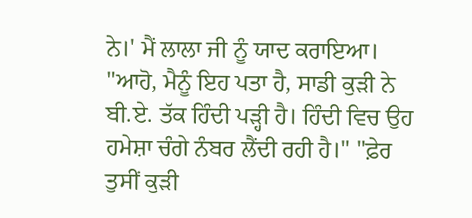ਨੇ।' ਮੈਂ ਲਾਲਾ ਜੀ ਨੂੰ ਯਾਦ ਕਰਾਇਆ। "ਆਹੋ, ਮੈਨੂੰ ਇਹ ਪਤਾ ਹੈ, ਸਾਡੀ ਕੁੜੀ ਨੇ ਬੀ.ਏ. ਤੱਕ ਹਿੰਦੀ ਪੜ੍ਹੀ ਹੈ। ਹਿੰਦੀ ਵਿਚ ਉਹ ਹਮੇਸ਼ਾ ਚੰਗੇ ਨੰਬਰ ਲੈਂਦੀ ਰਹੀ ਹੈ।" "ਫ਼ੇਰ ਤੁਸੀਂ ਕੁੜੀ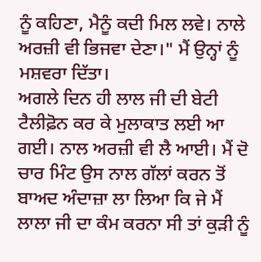ਨੂੰ ਕਹਿਣਾ, ਮੈਨੂੰ ਕਦੀ ਮਿਲ ਲਵੇ। ਨਾਲੇ ਅਰਜ਼ੀ ਵੀ ਭਿਜਵਾ ਦੇਣਾ।" ਮੈਂ ਉਨ੍ਹਾਂ ਨੂੰ ਮਸ਼ਵਰਾ ਦਿੱਤਾ।
ਅਗਲੇ ਦਿਨ ਹੀ ਲਾਲ ਜੀ ਦੀ ਬੇਟੀ ਟੈਲੀਫ਼ੋਨ ਕਰ ਕੇ ਮੁਲਾਕਾਤ ਲਈ ਆ ਗਈ। ਨਾਲ ਅਰਜ਼ੀ ਵੀ ਲੈ ਆਈ। ਮੈਂ ਦੋ ਚਾਰ ਮਿੰਟ ਉਸ ਨਾਲ ਗੱਲਾਂ ਕਰਨ ਤੋਂ ਬਾਅਦ ਅੰਦਾਜ਼ਾ ਲਾ ਲਿਆ ਕਿ ਜੇ ਮੈਂ ਲਾਲਾ ਜੀ ਦਾ ਕੰਮ ਕਰਨਾ ਸੀ ਤਾਂ ਕੁੜੀ ਨੂੰ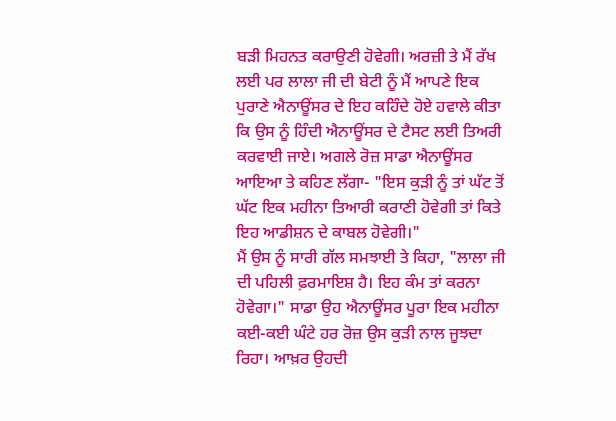ਬੜੀ ਮਿਹਨਤ ਕਰਾਉਣੀ ਹੋਵੇਗੀ। ਅਰਜ਼ੀ ਤੇ ਮੈਂ ਰੱਖ ਲਈ ਪਰ ਲਾਲਾ ਜੀ ਦੀ ਬੇਟੀ ਨੂੰ ਮੈਂ ਆਪਣੇ ਇਕ ਪੁਰਾਣੇ ਐਨਾਊਂਸਰ ਦੇ ਇਹ ਕਹਿੰਦੇ ਹੋਏ ਹਵਾਲੇ ਕੀਤਾ ਕਿ ਉਸ ਨੂੰ ਹਿੰਦੀ ਐਨਾਊਂਸਰ ਦੇ ਟੈਸਟ ਲਈ ਤਿਅਰੀ ਕਰਵਾਈ ਜਾਏ। ਅਗਲੇ ਰੋਜ਼ ਸਾਡਾ ਐਨਾਊਂਸਰ ਆਇਆ ਤੇ ਕਹਿਣ ਲੱਗਾ- "ਇਸ ਕੁੜੀ ਨੂੰ ਤਾਂ ਘੱਟ ਤੋਂ ਘੱਟ ਇਕ ਮਹੀਨਾ ਤਿਆਰੀ ਕਰਾਣੀ ਹੋਵੇਗੀ ਤਾਂ ਕਿਤੇ ਇਹ ਆਡੀਸ਼ਨ ਦੇ ਕਾਬਲ ਹੋਵੇਗੀ।"
ਮੈਂ ਉਸ ਨੂੰ ਸਾਰੀ ਗੱਲ ਸਮਝਾਈ ਤੇ ਕਿਹਾ, "ਲਾਲਾ ਜੀ ਦੀ ਪਹਿਲੀ ਫ਼ਰਮਾਇਸ਼ ਹੈ। ਇਹ ਕੰਮ ਤਾਂ ਕਰਨਾ ਹੋਵੇਗਾ।" ਸਾਡਾ ਉਹ ਐਨਾਊਂਸਰ ਪੂਰਾ ਇਕ ਮਹੀਨਾ ਕਈ-ਕਈ ਘੰਟੇ ਹਰ ਰੋਜ਼ ਉਸ ਕੁੜੀ ਨਾਲ ਜੂਝਦਾ ਰਿਹਾ। ਆਖ਼ਰ ਉਹਦੀ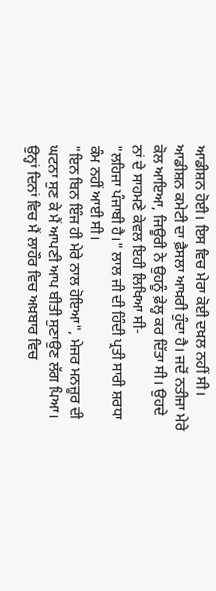ਆਡੀਸ਼ਨ ਹੋਈ। ਇਸ ਵਿਚ ਮੇਰਾ ਕੋਈ ਦਖ਼ਲ ਨਹੀਂ ਸੀ। ਆਡੀਸ਼ਨ ਕਮੇਟੀ ਦਾ ਫ਼ੈਸਲਾ ਆਖ਼ਰੀ ਹੁੰਦਾ ਹੈ। ਜਦੋਂ ਨਤੀਜਾ ਮੇਰੇ ਕੋਲ ਆਇਆ, ਜਿਊਰੀ ਨੇ ਉਹਨੂੰ ਫ਼ੇਲ੍ਹ ਕਰ ਦਿੱਤਾ ਸੀ। ਉਹਦੇ ਨਾਂ ਦੇ ਸਾਹਮਣੇ ਕੇਵਲ ਇਹੀ ਲਿਖਿਆ ਸੀ-
"ਲਹਿਜਾ ਪੰਜਾਬੀ ਹੈ।" ਲਾਲ ਜੀ ਦੀ ਹਿੰਦੀ ਪ੍ਰਤੀ ਸਾਰੀ ਸ਼ਰਧਾ ਕੰਮ ਨਹੀਂ ਆਈ ਸੀ।
"ਇਨ ਬਿਨ ਇੰਜ ਹੀ ਮੇਰੇ ਨਾਲ ਹੋਇਆ", ਮੇਜਰ ਮਨਜ਼ੂਰ ਦੀ ਘਟਨਾ ਸੁਣ ਕੇ ਮੈਂ ਆਪਣੀ ਆਪ ਬੀਤੀ ਸੁਣਾਉਣ ਲੱਗ ਪਿਆ। ਉਨ੍ਹਾਂ ਦਿਨਾਂ ਵਿਚ ਮੈਂ ਲਾਹੌਰ ਵਿਚ ਅਖ਼ਬਾਰ ਵਿਚ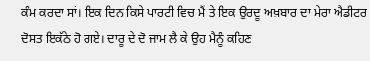ਕੰਮ ਕਰਦਾ ਸਾਂ। ਇਕ ਦਿਨ ਕਿਸੇ ਪਾਰਟੀ ਵਿਚ ਮੈਂ ਤੇ ਇਕ ਉਰਦੂ ਅਖ਼ਬਾਰ ਦਾ ਮੇਰਾ ਐਡੀਟਰ ਦੋਸਤ ਇਕੱਠੇ ਹੋ ਗਏ। ਦਾਰੂ ਦੇ ਦੋ ਜਾਮ ਲੈ ਕੇ ਉਹ ਮੈਨੂੰ ਕਹਿਣ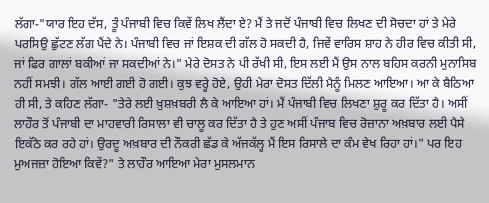ਲੱਗਾ-"ਯਾਰ ਇਹ ਦੱਸ, ਤੂੰ ਪੰਜਾਬੀ ਵਿਚ ਕਿਵੇਂ ਲਿਖ ਲੈਂਦਾ ਏ? ਮੈਂ ਤੇ ਜਦੋਂ ਪੰਜਾਬੀ ਵਿਚ ਲਿਖਣ ਦੀ ਸੋਚਦਾ ਹਾਂ ਤੇ ਮੇਰੇ ਪਰਸਿਉ ਛੁੱਟਣ ਲੱਗ ਪੈਂਦੇ ਨੇ। ਪੰਜਾਬੀ ਵਿਚ ਜਾਂ ਇਸ਼ਕ ਦੀ ਗੱਲ ਹੋ ਸਕਦੀ ਹੈ, ਜਿਵੇਂ ਵਾਰਿਸ ਸ਼ਾਹ ਨੇ ਹੀਰ ਵਿਚ ਕੀਤੀ ਸੀ, ਜਾਂ ਫਿਰ ਗਾਲਾਂ ਬਕੀਆਂ ਜਾ ਸਕਦੀਆਂ ਨੇ।" ਮੇਰੇ ਦੋਸਤ ਨੇ ਪੀ ਰੱਖੀ ਸੀ, ਇਸ ਲਈ ਮੈਂ ਉਸ ਨਾਲ ਬਹਿਸ ਕਰਨੀ ਮੁਨਾਸਿਬ ਨਹੀਂ ਸਮਝੀ। ਗੱਲ ਆਈ ਗਈ ਹੋ ਗਈ। ਕੁਝ ਵਰ੍ਹੇ ਹੋਏ, ਉਹੀ ਮੇਰਾ ਦੋਸਤ ਦਿੱਲੀ ਮੈਨੂੰ ਮਿਲਣ ਆਇਆ। ਆ ਕੇ ਬੈਠਿਆ ਹੀ ਸੀ, ਤੇ ਕਹਿਣ ਲੱਗਾ- "ਤੇਰੇ ਲਈ ਖ਼ੁਸ਼ਖ਼ਬਰੀ ਲੈ ਕੇ ਆਇਆ ਹਾਂ। ਮੈਂ ਪੰਜਾਬੀ ਵਿਚ ਲਿਖਣਾ ਸ਼ੁਰੂ ਕਰ ਦਿੱਤਾ ਹੈ। ਅਸੀਂ ਲਾਹੌਰ ਤੋਂ ਪੰਜਾਬੀ ਦਾ ਮਾਹਵਾਰੀ ਰਿਸਾਲਾ ਵੀ ਚਾਲੂ ਕਰ ਦਿੱਤਾ ਹੈ ਤੇ ਹੁਣ ਅਸੀਂ ਪੰਜਾਬ ਵਿਚ ਰੋਜ਼ਾਨਾ ਅਖ਼ਬਾਰ ਲਈ ਪੈਸੇ ਇਕੱਠੇ ਕਰ ਰਹੇ ਹਾਂ। ਉਰਦੂ ਅਖ਼ਬਾਰ ਦੀ ਨੌਕਰੀ ਛੱਡ ਕੇ ਅੱਜਕੱਲ੍ਹ ਮੈਂ ਇਸ ਰਿਸਾਲੇ ਦਾ ਕੰਮ ਵੇਖ ਰਿਹਾ ਹਾਂ।" ਪਰ ਇਹ ਮੁਅਜਜ਼ਾ ਹੋਇਆ ਕਿਵੇਂ?" ਤੇ ਲਾਹੌਰ ਆਇਆ ਮੇਰਾ ਮੁਸਲਮਾਨ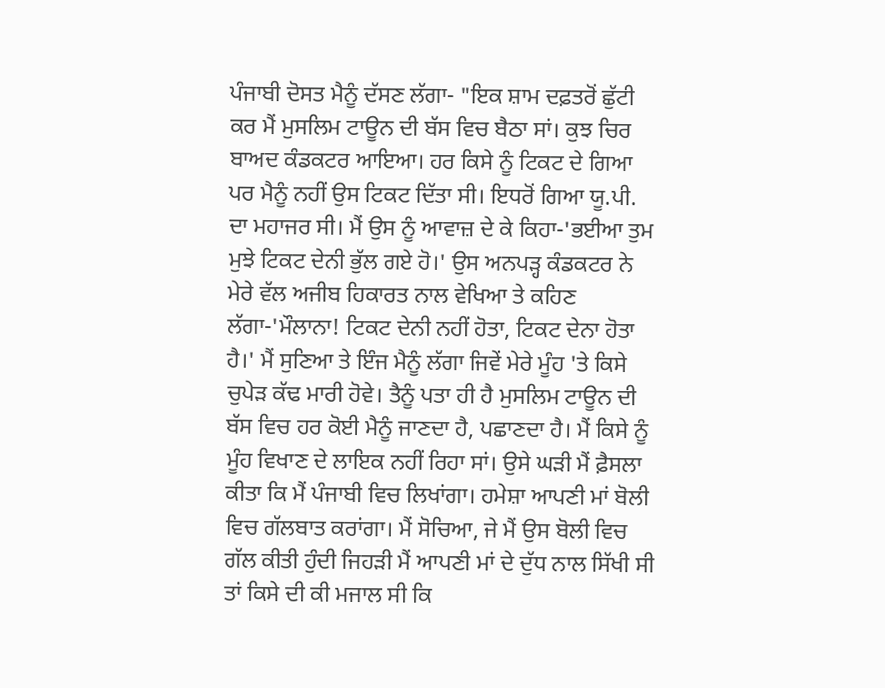ਪੰਜਾਬੀ ਦੋਸਤ ਮੈਨੂੰ ਦੱਸਣ ਲੱਗਾ- "ਇਕ ਸ਼ਾਮ ਦਫ਼ਤਰੋਂ ਛੁੱਟੀ ਕਰ ਮੈਂ ਮੁਸਲਿਮ ਟਾਊਨ ਦੀ ਬੱਸ ਵਿਚ ਬੈਠਾ ਸਾਂ। ਕੁਝ ਚਿਰ ਬਾਅਦ ਕੰਡਕਟਰ ਆਇਆ। ਹਰ ਕਿਸੇ ਨੂੰ ਟਿਕਟ ਦੇ ਗਿਆ ਪਰ ਮੈਨੂੰ ਨਹੀਂ ਉਸ ਟਿਕਟ ਦਿੱਤਾ ਸੀ। ਇਧਰੋਂ ਗਿਆ ਯੂ.ਪੀ. ਦਾ ਮਹਾਜਰ ਸੀ। ਮੈਂ ਉਸ ਨੂੰ ਆਵਾਜ਼ ਦੇ ਕੇ ਕਿਹਾ-'ਭਈਆ ਤੁਮ ਮੁਝੇ ਟਿਕਟ ਦੇਨੀ ਭੁੱਲ ਗਏ ਹੋ।' ਉਸ ਅਨਪੜ੍ਹ ਕੰਡਕਟਰ ਨੇ ਮੇਰੇ ਵੱਲ ਅਜੀਬ ਹਿਕਾਰਤ ਨਾਲ ਵੇਖਿਆ ਤੇ ਕਹਿਣ ਲੱਗਾ-'ਮੌਲਾਨਾ! ਟਿਕਟ ਦੇਨੀ ਨਹੀਂ ਹੋਤਾ, ਟਿਕਟ ਦੇਨਾ ਹੋਤਾ ਹੈ।' ਮੈਂ ਸੁਣਿਆ ਤੇ ਇੰਜ ਮੈਨੂੰ ਲੱਗਾ ਜਿਵੇਂ ਮੇਰੇ ਮੂੰਹ 'ਤੇ ਕਿਸੇ ਚੁਪੇੜ ਕੱਢ ਮਾਰੀ ਹੋਵੇ। ਤੈਨੂੰ ਪਤਾ ਹੀ ਹੈ ਮੁਸਲਿਮ ਟਾਊਨ ਦੀ ਬੱਸ ਵਿਚ ਹਰ ਕੋਈ ਮੈਨੂੰ ਜਾਣਦਾ ਹੈ, ਪਛਾਣਦਾ ਹੈ। ਮੈਂ ਕਿਸੇ ਨੂੰ ਮੂੰਹ ਵਿਖਾਣ ਦੇ ਲਾਇਕ ਨਹੀਂ ਰਿਹਾ ਸਾਂ। ਉਸੇ ਘੜੀ ਮੈਂ ਫ਼ੈਸਲਾ ਕੀਤਾ ਕਿ ਮੈਂ ਪੰਜਾਬੀ ਵਿਚ ਲਿਖਾਂਗਾ। ਹਮੇਸ਼ਾ ਆਪਣੀ ਮਾਂ ਬੋਲੀ ਵਿਚ ਗੱਲਬਾਤ ਕਰਾਂਗਾ। ਮੈਂ ਸੋਚਿਆ, ਜੇ ਮੈਂ ਉਸ ਬੋਲੀ ਵਿਚ ਗੱਲ ਕੀਤੀ ਹੁੰਦੀ ਜਿਹੜੀ ਮੈਂ ਆਪਣੀ ਮਾਂ ਦੇ ਦੁੱਧ ਨਾਲ ਸਿੱਖੀ ਸੀ ਤਾਂ ਕਿਸੇ ਦੀ ਕੀ ਮਜਾਲ ਸੀ ਕਿ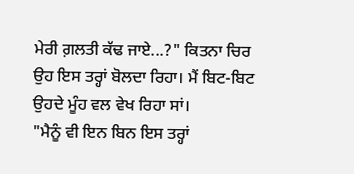ਮੇਰੀ ਗ਼ਲਤੀ ਕੱਢ ਜਾਏ...?" ਕਿਤਨਾ ਚਿਰ ਉਹ ਇਸ ਤਰ੍ਹਾਂ ਬੋਲਦਾ ਰਿਹਾ। ਮੈਂ ਬਿਟ-ਬਿਟ ਉਹਦੇ ਮੂੰਹ ਵਲ ਵੇਖ ਰਿਹਾ ਸਾਂ।
"ਮੈਨੂੰ ਵੀ ਇਨ ਬਿਨ ਇਸ ਤਰ੍ਹਾਂ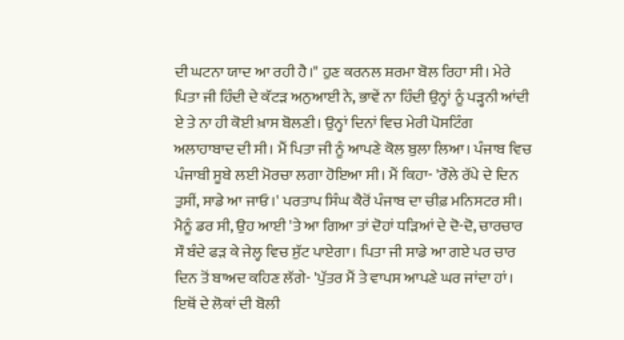ਦੀ ਘਟਨਾ ਯਾਦ ਆ ਰਹੀ ਹੈ।" ਹੁਣ ਕਰਨਲ ਸ਼ਰਮਾ ਬੋਲ ਰਿਹਾ ਸੀ। ਮੇਰੇ ਪਿਤਾ ਜੀ ਹਿੰਦੀ ਦੇ ਕੱਟੜ ਅਨੁਆਈ ਨੇ, ਭਾਵੇਂ ਨਾ ਹਿੰਦੀ ਉਨ੍ਹਾਂ ਨੂੰ ਪੜ੍ਹਨੀ ਆਂਦੀ ਏ ਤੇ ਨਾ ਹੀ ਕੋਈ ਖ਼ਾਸ ਬੋਲਣੀ। ਉਨ੍ਹਾਂ ਦਿਨਾਂ ਵਿਚ ਮੇਰੀ ਪੋਸਟਿੰਗ ਅਲਾਹਾਬਾਦ ਦੀ ਸੀ। ਮੈਂ ਪਿਤਾ ਜੀ ਨੂੰ ਆਪਣੇ ਕੋਲ ਬੁਲਾ ਲਿਆ। ਪੰਜਾਬ ਵਿਚ ਪੰਜਾਬੀ ਸੂਬੇ ਲਈ ਮੋਰਚਾ ਲਗਾ ਹੋਇਆ ਸੀ। ਮੈਂ ਕਿਹਾ- 'ਰੌਲੇ ਰੱਪੇ ਦੇ ਦਿਨ ਤੁਸੀਂ, ਸਾਡੇ ਆ ਜਾਓ।' ਪਰਤਾਪ ਸਿੰਘ ਕੈਰੋਂ ਪੰਜਾਬ ਦਾ ਚੀਫ਼ ਮਨਿਸਟਰ ਸੀ। ਮੈਨੂੰ ਡਰ ਸੀ, ਉਹ ਆਈ 'ਤੇ ਆ ਗਿਆ ਤਾਂ ਦੋਹਾਂ ਧੜਿਆਂ ਦੇ ਦੋ-ਦੋ, ਚਾਰਚਾਰ ਸੌ ਬੰਦੇ ਫੜ ਕੇ ਜੇਲ੍ਹ ਵਿਚ ਸੁੱਟ ਪਾਏਗਾ। ਪਿਤਾ ਜੀ ਸਾਡੇ ਆ ਗਏ ਪਰ ਚਾਰ ਦਿਨ ਤੋਂ ਬਾਅਦ ਕਹਿਣ ਲੱਗੇ- 'ਪੁੱਤਰ ਮੈਂ ਤੇ ਵਾਪਸ ਆਪਣੇ ਘਰ ਜਾਂਦਾ ਹਾਂ। ਇਥੋਂ ਦੇ ਲੋਕਾਂ ਦੀ ਬੋਲੀ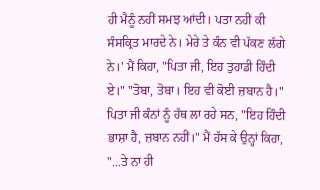ਹੀ ਮੈਨੂੰ ਨਹੀਂ ਸਮਝ ਆਂਦੀ। ਪਤਾ ਨਹੀਂ ਕੀ ਸੰਸਕ੍ਰਿਤ ਮਾਰਦੇ ਨੇ। ਮੇਰੇ ਤੇ ਕੰਨ ਵੀ ਪੱਕਣ ਲੱਗੇ ਨੇ।' ਮੈਂ ਕਿਹਾ, "ਪਿਤਾ ਜੀ, ਇਹ ਤੁਹਾਡੀ ਹਿੰਦੀ ਏ।" "ਤੋਬਾ, ਤੋਬਾ। ਇਹ ਵੀ ਕੋਈ ਜ਼ਬਾਨ ਹੈ।" ਪਿਤਾ ਜੀ ਕੰਨਾਂ ਨੂੰ ਹੱਥ ਲਾ ਰਹੇ ਸਨ, "ਇਹ ਹਿੰਦੀ ਭਾਸ਼ਾ ਹੈ, ਜ਼ਬਾਨ ਨਹੀਂ।" ਮੈਂ ਹੱਸ ਕੇ ਉਨ੍ਹਾਂ ਕਿਹਾ, "...ਤੇ ਨਾ ਹੀ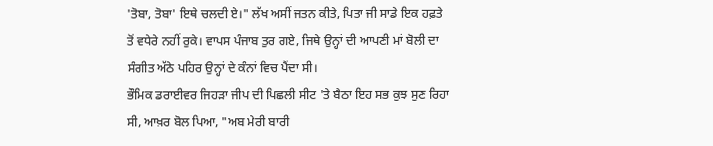'ਤੋਬਾ, ਤੋਬਾ' ਇਥੇ ਚਲਦੀ ਏ।" ਲੱਖ ਅਸੀਂ ਜਤਨ ਕੀਤੇ, ਪਿਤਾ ਜੀ ਸਾਡੇ ਇਕ ਹਫ਼ਤੇ ਤੋਂ ਵਧੇਰੇ ਨਹੀਂ ਰੁਕੇ। ਵਾਪਸ ਪੰਜਾਬ ਤੁਰ ਗਏ, ਜਿਥੇ ਉਨ੍ਹਾਂ ਦੀ ਆਪਣੀ ਮਾਂ ਬੋਲੀ ਦਾ ਸੰਗੀਤ ਅੱਠੇ ਪਹਿਰ ਉਨ੍ਹਾਂ ਦੇ ਕੰਨਾਂ ਵਿਚ ਪੈਂਦਾ ਸੀ।
ਭੌਮਿਕ ਡਰਾਈਵਰ ਜਿਹੜਾ ਜੀਪ ਦੀ ਪਿਛਲੀ ਸੀਟ 'ਤੇ ਬੈਠਾ ਇਹ ਸਭ ਕੁਝ ਸੁਣ ਰਿਹਾ ਸੀ, ਆਖ਼ਰ ਬੋਲ ਪਿਆ, "ਅਬ ਮੇਰੀ ਬਾਰੀ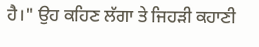ਹੈ।" ਉਹ ਕਹਿਣ ਲੱਗਾ ਤੇ ਜਿਹੜੀ ਕਹਾਣੀ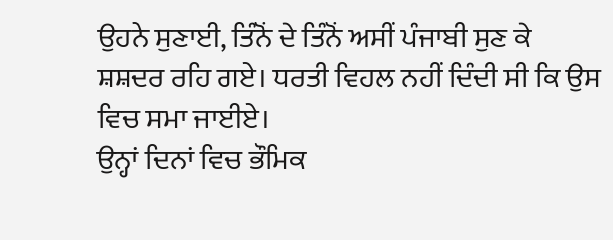ਉਹਨੇ ਸੁਣਾਈ, ਤਿੰਨੋਂ ਦੇ ਤਿੰਨੋਂ ਅਸੀਂ ਪੰਜਾਬੀ ਸੁਣ ਕੇ ਸ਼ਸ਼ਦਰ ਰਹਿ ਗਏ। ਧਰਤੀ ਵਿਹਲ ਨਹੀਂ ਦਿੰਦੀ ਸੀ ਕਿ ਉਸ ਵਿਚ ਸਮਾ ਜਾਈਏ।
ਉਨ੍ਹਾਂ ਦਿਨਾਂ ਵਿਚ ਭੌਮਿਕ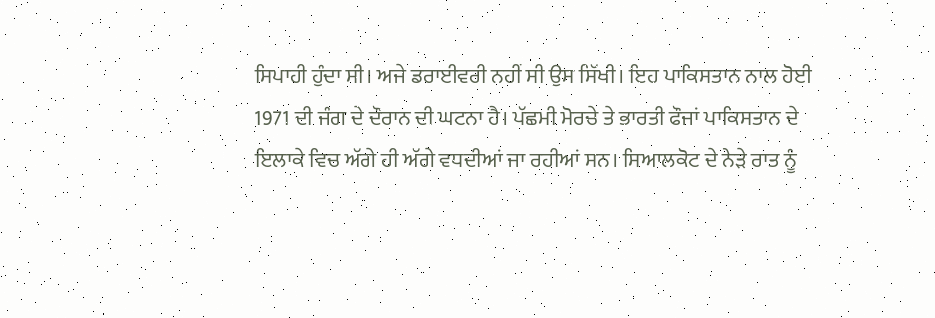ਸਿਪਾਹੀ ਹੁੰਦਾ ਸੀ। ਅਜੇ ਡਰਾਈਵਰੀ ਨਹੀਂ ਸੀ ਉਸ ਸਿੱਖੀ। ਇਹ ਪਾਕਿਸਤਾਨ ਨਾਲ ਹੋਈ 1971 ਦੀ ਜੰਗ ਦੇ ਦੌਰਾਨ ਦੀ ਘਟਨਾ ਹੈ। ਪੱਛਮੀ ਮੋਰਚੇ ਤੇ ਭਾਰਤੀ ਫੌਜਾਂ ਪਾਕਿਸਤਾਨ ਦੇ ਇਲਾਕੇ ਵਿਚ ਅੱਗੇ ਹੀ ਅੱਗੇ ਵਧਦੀਆਂ ਜਾ ਰਹੀਆਂ ਸਨ। ਸਿਆਲਕੋਟ ਦੇ ਨੇੜੇ ਰਾਤ ਨੂੰ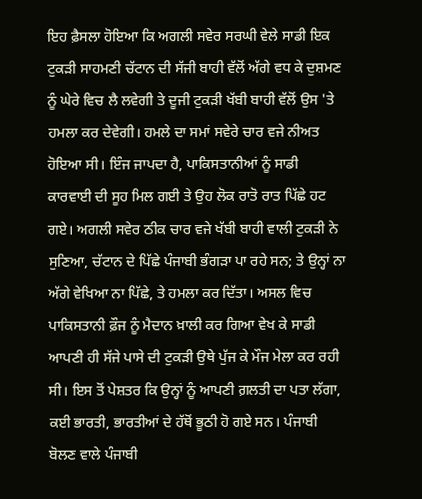ਇਹ ਫ਼ੈਸਲਾ ਹੋਇਆ ਕਿ ਅਗਲੀ ਸਵੇਰ ਸਰਘੀ ਵੇਲੇ ਸਾਡੀ ਇਕ ਟੁਕੜੀ ਸਾਹਮਣੀ ਚੱਟਾਨ ਦੀ ਸੱਜੀ ਬਾਹੀ ਵੱਲੋਂ ਅੱਗੇ ਵਧ ਕੇ ਦੁਸ਼ਮਣ ਨੂੰ ਘੇਰੇ ਵਿਚ ਲੈ ਲਵੇਗੀ ਤੇ ਦੂਜੀ ਟੁਕੜੀ ਖੱਬੀ ਬਾਹੀ ਵੱਲੋਂ ਉਸ 'ਤੇ ਹਮਲਾ ਕਰ ਦੇਵੇਗੀ। ਹਮਲੇ ਦਾ ਸਮਾਂ ਸਵੇਰੇ ਚਾਰ ਵਜੇ ਨੀਅਤ ਹੋਇਆ ਸੀ। ਇੰਜ ਜਾਪਦਾ ਹੈ, ਪਾਕਿਸਤਾਨੀਆਂ ਨੂੰ ਸਾਡੀ ਕਾਰਵਾਈ ਦੀ ਸੂਹ ਮਿਲ ਗਈ ਤੇ ਉਹ ਲੋਕ ਰਾਤੋ ਰਾਤ ਪਿੱਛੇ ਹਟ ਗਏ। ਅਗਲੀ ਸਵੇਰ ਠੀਕ ਚਾਰ ਵਜੇ ਖੱਬੀ ਬਾਹੀ ਵਾਲੀ ਟੁਕੜੀ ਨੇ ਸੁਣਿਆ, ਚੱਟਾਨ ਦੇ ਪਿੱਛੇ ਪੰਜਾਬੀ ਭੰਗੜਾ ਪਾ ਰਹੇ ਸਨ; ਤੇ ਉਨ੍ਹਾਂ ਨਾ ਅੱਗੇ ਵੇਖਿਆ ਨਾ ਪਿੱਛੇ, ਤੇ ਹਮਲਾ ਕਰ ਦਿੱਤਾ। ਅਸਲ ਵਿਚ ਪਾਕਿਸਤਾਨੀ ਫ਼ੌਜ ਨੂੰ ਮੈਦਾਨ ਖ਼ਾਲੀ ਕਰ ਗਿਆ ਵੇਖ ਕੇ ਸਾਡੀ ਆਪਣੀ ਹੀ ਸੱਜੇ ਪਾਸੇ ਦੀ ਟੁਕੜੀ ਉਥੇ ਪੁੱਜ ਕੇ ਮੌਜ ਮੇਲਾ ਕਰ ਰਹੀ ਸੀ। ਇਸ ਤੋਂ ਪੇਸ਼ਤਰ ਕਿ ਉਨ੍ਹਾਂ ਨੂੰ ਆਪਣੀ ਗ਼ਲਤੀ ਦਾ ਪਤਾ ਲੱਗਾ, ਕਈ ਭਾਰਤੀ, ਭਾਰਤੀਆਂ ਦੇ ਹੱਥੋਂ ਭੂਠੀ ਹੋ ਗਏ ਸਨ। ਪੰਜਾਬੀ ਬੋਲਣ ਵਾਲੇ ਪੰਜਾਬੀ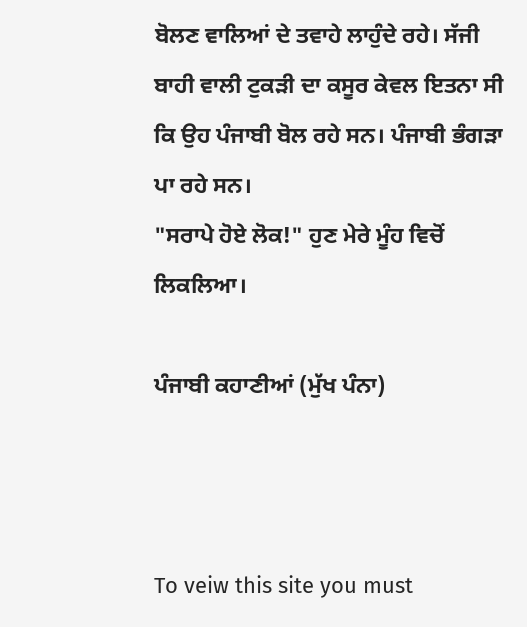ਬੋਲਣ ਵਾਲਿਆਂ ਦੇ ਤਵਾਹੇ ਲਾਹੁੰਦੇ ਰਹੇ। ਸੱਜੀ ਬਾਹੀ ਵਾਲੀ ਟੁਕੜੀ ਦਾ ਕਸੂਰ ਕੇਵਲ ਇਤਨਾ ਸੀ ਕਿ ਉਹ ਪੰਜਾਬੀ ਬੋਲ ਰਹੇ ਸਨ। ਪੰਜਾਬੀ ਭੰਗੜਾ ਪਾ ਰਹੇ ਸਨ।
"ਸਰਾਪੇ ਹੋਏ ਲੋਕ!" ਹੁਣ ਮੇਰੇ ਮੂੰਹ ਵਿਚੋਂ ਲਿਕਲਿਆ।

ਪੰਜਾਬੀ ਕਹਾਣੀਆਂ (ਮੁੱਖ ਪੰਨਾ)



To veiw this site you must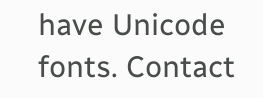have Unicode fonts. Contact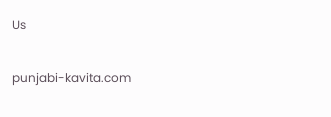Us

punjabi-kavita.com